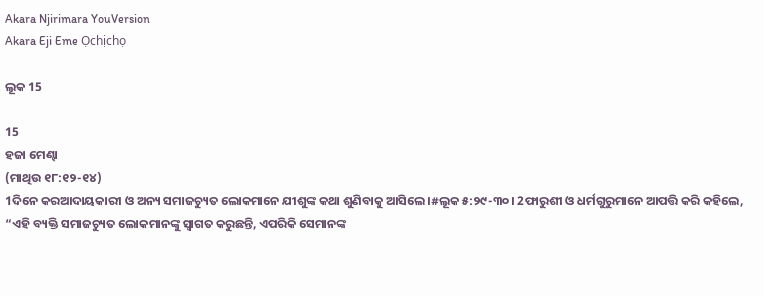Akara Njirimara YouVersion
Akara Eji Eme Ọchịchọ

ଲୂକ 15

15
ହଜା ମେଣ୍ଢା
(ମାଥିଉ ୧୮:୧୨-୧୪)
1ଦିନେ କରଆଦାୟକାରୀ ଓ ଅନ୍ୟ ସମାଜଚ୍ୟୁତ ଲୋକମାନେ ଯୀଶୁଙ୍କ କଥା ଶୁଣିବାକୁ ଆସିଲେ।#ଲୂକ ୫:୨୯-୩୦। 2ଫାରୁଶୀ ଓ ଧର୍ମଗୁରୁମାନେ ଆପତ୍ତି କରି କହିଲେ, “ଏହି ବ୍ୟକ୍ତି ସମାଜଚ୍ୟୁତ ଲୋକମାନଙ୍କୁ ସ୍ୱାଗତ କରୁଛନ୍ତି, ଏପରିକି ସେମାନଙ୍କ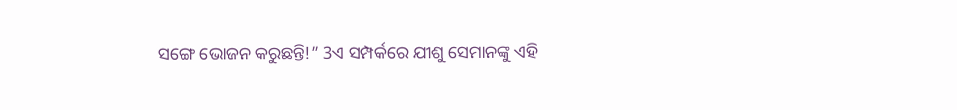ସଙ୍ଗେ ଭୋଜନ କରୁଛନ୍ତି!” 3ଏ ସମ୍ପର୍କରେ ଯୀଶୁ ସେମାନଙ୍କୁ ଏହି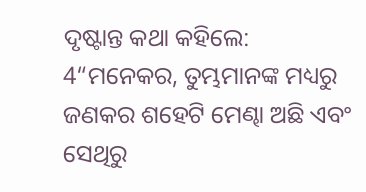ଦୃଷ୍ଟାନ୍ତ କଥା କହିଲେ:
4“ମନେକର, ତୁମ୍ଭମାନଙ୍କ ମଧ୍ୟରୁ ଜଣକର ଶହେଟି ମେଣ୍ଢା ଅଛି ଏବଂ ସେଥିରୁ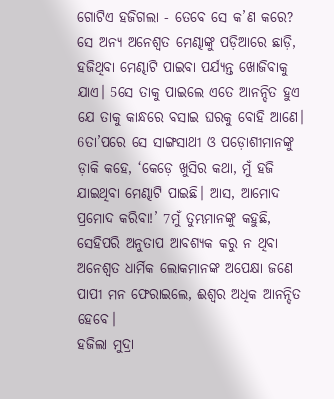ଗୋଟିଏ ହଜିଗଲା - ତେବେ ସେ କ’ଣ କରେ? ସେ ଅନ୍ୟ ଅନେଶ୍ୱତ ମେଣ୍ଢାଙ୍କୁ ପଡ଼ିଆରେ ଛାଡ଼ି, ହଜିଥିବା ମେଣ୍ଢାଟି ପାଇବା ପର୍ଯ୍ୟନ୍ତ ଖୋଜିବାକୁ ଯାଏ। 5ସେ ତାକୁ ପାଇଲେ ଏତେ ଆନନ୍ଦିତ ହୁଏ ଯେ ତାକୁ କାନ୍ଧରେ ବସାଇ ଘରକୁ ବୋହି ଆଣେ। 6ତା’ପରେ ସେ ସାଙ୍ଗସାଥୀ ଓ ପଡ଼ୋଶୀମାନଙ୍କୁ ଡ଼ାକି କହେ, ‘କେଡ଼େ ଖୁସିର କଥା, ମୁଁ ହଜି ଯାଇଥିବା ମେଣ୍ଢାଟି ପାଇଛି। ଆସ, ଆମୋଦ ପ୍ରମୋଦ କରିବା!’ 7ମୁଁ ତୁମ୍ଭମାନଙ୍କୁ କହୁଛି, ସେହିପରି ଅନୁତାପ ଆବଶ୍ୟକ କରୁ ନ ଥିବା ଅନେଶ୍ୱତ ଧାର୍ମିକ ଲୋକମାନଙ୍କ ଅପେକ୍ଷା ଜଣେ ପାପୀ ମନ ଫେରାଇଲେ, ଈଶ୍ୱର ଅଧିକ ଆନନ୍ଦିତ ହେବେ।
ହଜିଲା ମୁଦ୍ରା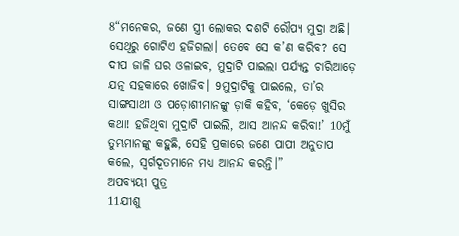8“ମନେକର, ଜଣେ ସ୍ତ୍ରୀ ଲୋକର ଦଶଟି ରୌପ୍ୟ ମୁଦ୍ରା ଅଛି। ସେଥିରୁ ଗୋଟିଏ ହଜିଗଲା। ତେବେ ସେ କ’ଣ କରିବ? ସେ ଦୀପ ଜାଳି ଘର ଓଳାଇବ, ମୁଦ୍ରାଟି ପାଇଲା ପର୍ଯ୍ୟନ୍ତ ଚାରିଆଡ଼େ ଯତ୍ନ ସହକାରେ ଖୋଜିବ। 9ମୁଦ୍ରାଟିକୁ ପାଇଲେ, ତା’ର ସାଙ୍ଗସାଥୀ ଓ ପଡ଼ୋଶୀମାନଙ୍କୁ ଡ଼ାକି କହିବ, ‘କେଡ଼େ ଖୁସିର କଥା! ହଜିଥିବା ମୁଦ୍ରାଟି ପାଇଲି, ଆସ ଆନନ୍ଦ କରିବା!’ 10ମୁଁ ତୁମ୍ଭମାନଙ୍କୁ କହୁଛି, ସେହି ପ୍ରକାରେ ଜଣେ ପାପୀ ଅନୁତାପ କଲେ, ସ୍ୱର୍ଗଦୂତମାନେ ମଧ୍ୟ ଆନନ୍ଦ କରନ୍ତି।”
ଅପବ୍ୟୟୀ ପୁତ୍ର
11ଯୀଶୁ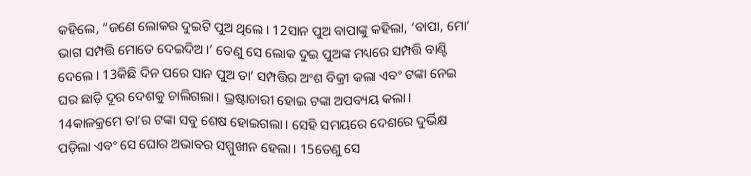କହିଲେ, “ଜଣେ ଲୋକର ଦୁଇଟି ପୁଅ ଥିଲେ। 12ସାନ ପୁଅ ବାପାଙ୍କୁ କହିଲା, ‘ବାପା, ମୋ’ ଭାଗ ସମ୍ପତ୍ତି ମୋତେ ଦେଇଦିଅ।’ ତେଣୁ ସେ ଲୋକ ଦୁଇ ପୁଅଙ୍କ ମଧ୍ୟରେ ସମ୍ପତ୍ତି ବାଣ୍ଟି ଦେଲେ। 13କିଛି ଦିନ ପରେ ସାନ ପୁଅ ତା’ ସମ୍ପତ୍ତିର ଅଂଶ ବିକ୍ରୀ କଲା ଏବଂ ଟଙ୍କା ନେଇ ଘର ଛାଡ଼ି ଦୂର ଦେଶକୁ ଚାଲିଗଲା। ଭ୍ରଷ୍ଟାଚାରୀ ହୋଇ ଟଙ୍କା ଅପବ୍ୟୟ କଲା। 14କାଳକ୍ରମେ ତା’ର ଟଙ୍କା ସବୁ ଶେଷ ହୋଇଗଲା। ସେହି ସମୟରେ ଦେଶରେ ଦୁର୍ଭିକ୍ଷ ପଡ଼ିଲା ଏବଂ ସେ ଘୋର ଅଭାବର ସମ୍ମୁଖୀନ ହେଲା। 15ତେଣୁ ସେ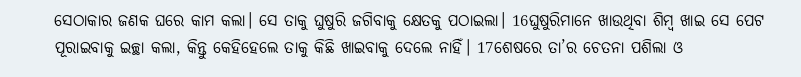ସେଠାକାର ଜଣକ ଘରେ କାମ କଲା। ସେ ତାକୁ ଘୁଷୁରି ଜଗିବାକୁ କ୍ଷେତକୁ ପଠାଇଲା। 16ଘୁଷୁରିମାନେ ଖାଉଥିବା ଶିମ୍ବ ଖାଇ ସେ ପେଟ ପୂରାଇବାକୁ ଇଚ୍ଛା କଲା, କିନ୍ତୁ କେହିହେଲେ ତାକୁ କିଛି ଖାଇବାକୁ ଦେଲେ ନାହିଁ। 17ଶେଷରେ ତା’ର ଚେତନା ପଶିଲା ଓ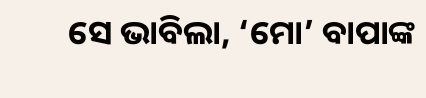ସେ ଭାବିଲା, ‘ମୋ’ ବାପାଙ୍କ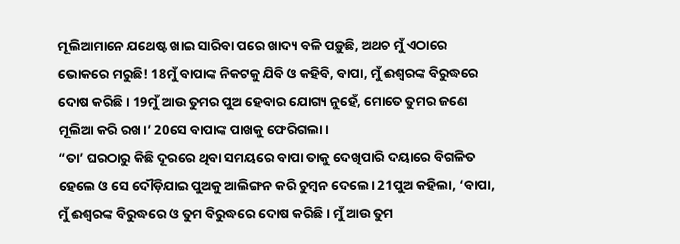ମୂଲିଆମାନେ ଯଥେଷ୍ଟ ଖାଇ ସାରିବା ପରେ ଖାଦ୍ୟ ବଳି ପଡ଼ୁଛି, ଅଥଚ ମୁଁ ଏଠାରେ ଭୋକରେ ମରୁଛି! 18ମୁଁ ବାପାଙ୍କ ନିକଟକୁ ଯିବି ଓ କହିବି, ବାପା, ମୁଁ ଈଶ୍ୱରଙ୍କ ବିରୁଦ୍ଧରେ ଦୋଷ କରିଛି। 19ମୁଁ ଆଉ ତୁମର ପୁଅ ହେବାର ଯୋଗ୍ୟ ନୁହେଁ, ମୋତେ ତୁମର ଜଣେ ମୂଲିଆ କରି ରଖ।’ 20ସେ ବାପାଙ୍କ ପାଖକୁ ଫେରିଗଲା।
“ତା’ ଘରଠାରୁ କିଛି ଦୂରରେ ଥିବା ସମୟରେ ବାପା ତାକୁ ଦେଖିପାରି ଦୟାରେ ବିଗଳିତ ହେଲେ ଓ ସେ ଦୌଡ଼ିଯାଇ ପୁଅକୁ ଆଲିଙ୍ଗନ କରି ଚୁମ୍ବନ ଦେଲେ। 21ପୁଅ କହିଲା, ‘ବାପା, ମୁଁ ଈଶ୍ୱରଙ୍କ ବିରୁଦ୍ଧରେ ଓ ତୁମ ବିରୁଦ୍ଧରେ ଦୋଷ କରିଛି। ମୁଁ ଆଉ ତୁମ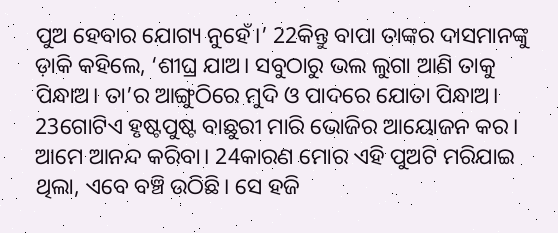ପୁଅ ହେବାର ଯୋଗ୍ୟ ନୁହେଁ।’ 22କିନ୍ତୁ ବାପା ତାଙ୍କର ଦାସମାନଙ୍କୁ ଡ଼ାକି କହିଲେ, ‘ଶୀଘ୍ର ଯାଅ। ସବୁଠାରୁ ଭଲ ଲୁଗା ଆଣି ତାକୁ ପିନ୍ଧାଅ। ତା’ର ଆଙ୍ଗୁଠିରେ ମୁଦି ଓ ପାଦରେ ଯୋତା ପିନ୍ଧାଅ। 23ଗୋଟିଏ ହୃଷ୍ଟପୁଷ୍ଟ ବାଛୁରୀ ମାରି ଭୋଜିର ଆୟୋଜନ କର। ଆମେ ଆନନ୍ଦ କରିବା। 24କାରଣ ମୋର ଏହି ପୁଅଟି ମରିଯାଇ ଥିଲା, ଏବେ ବଞ୍ଚି ଉଠିଛି। ସେ ହଜି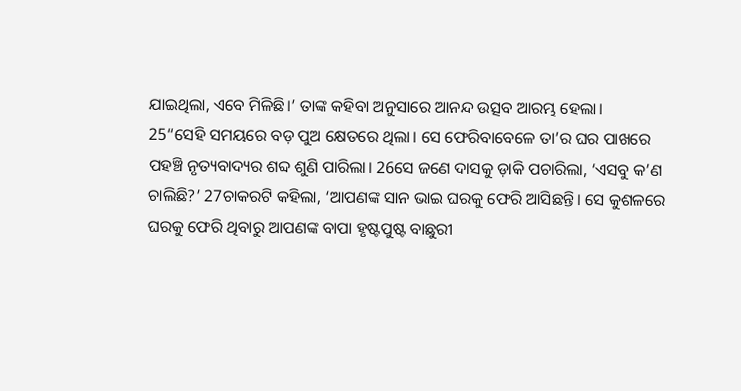ଯାଇଥିଲା, ଏବେ ମିଳିଛି।’ ତାଙ୍କ କହିବା ଅନୁସାରେ ଆନନ୍ଦ ଉତ୍ସବ ଆରମ୍ଭ ହେଲା।
25“ସେହି ସମୟରେ ବଡ଼ ପୁଅ କ୍ଷେତରେ ଥିଲା। ସେ ଫେରିବାବେଳେ ତା’ର ଘର ପାଖରେ ପହଞ୍ଚି ନୃତ୍ୟବାଦ୍ୟର ଶବ୍ଦ ଶୁଣି ପାରିଲା। 26ସେ ଜଣେ ଦାସକୁ ଡ଼ାକି ପଚାରିଲା, ‘ଏସବୁ କ’ଣ ଚାଲିଛି?’ 27ଚାକରଟି କହିଲା, ‘ଆପଣଙ୍କ ସାନ ଭାଇ ଘରକୁ ଫେରି ଆସିଛନ୍ତି। ସେ କୁଶଳରେ ଘରକୁ ଫେରି ଥିବାରୁ ଆପଣଙ୍କ ବାପା ହୃଷ୍ଟପୁଷ୍ଟ ବାଛୁରୀ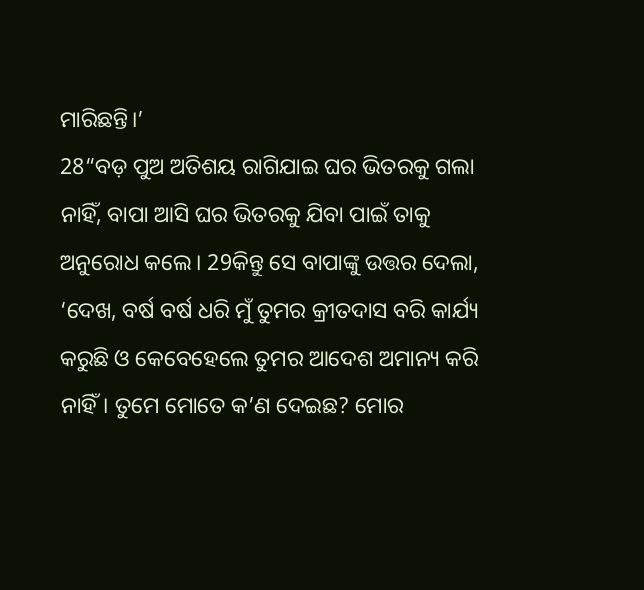ମାରିଛନ୍ତି।’
28“ବଡ଼ ପୁଅ ଅତିଶୟ ରାଗିଯାଇ ଘର ଭିତରକୁ ଗଲା ନାହିଁ, ବାପା ଆସି ଘର ଭିତରକୁ ଯିବା ପାଇଁ ତାକୁ ଅନୁରୋଧ କଲେ। 29କିନ୍ତୁ ସେ ବାପାଙ୍କୁ ଉତ୍ତର ଦେଲା, ‘ଦେଖ, ବର୍ଷ ବର୍ଷ ଧରି ମୁଁ ତୁମର କ୍ରୀତଦାସ ବରି କାର୍ଯ୍ୟ କରୁଛି ଓ କେବେହେଲେ ତୁମର ଆଦେଶ ଅମାନ୍ୟ କରି ନାହିଁ। ତୁମେ ମୋତେ କ’ଣ ଦେଇଛ? ମୋର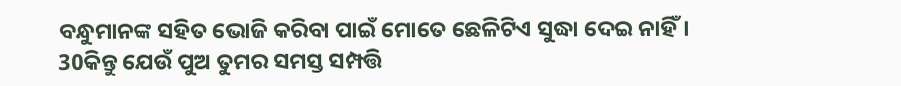ବନ୍ଧୁମାନଙ୍କ ସହିତ ଭୋଜି କରିବା ପାଇଁ ମୋତେ ଛେଳିଟିଏ ସୁଦ୍ଧା ଦେଇ ନାହିଁ। 30କିନ୍ତୁ ଯେଉଁ ପୁଅ ତୁମର ସମସ୍ତ ସମ୍ପତ୍ତି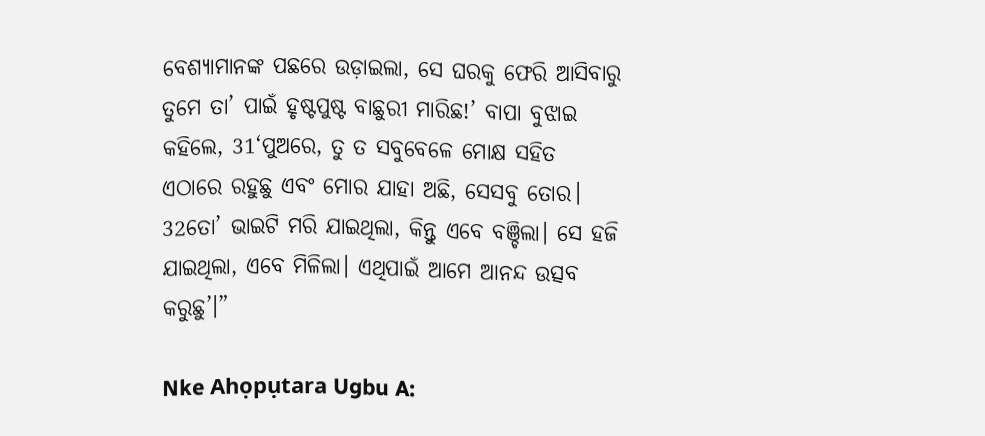ବେଶ୍ୟାମାନଙ୍କ ପଛରେ ଉଡ଼ାଇଲା, ସେ ଘରକୁ ଫେରି ଆସିବାରୁ ତୁମେ ତା’ ପାଇଁ ହୃଷ୍ଟପୁଷ୍ଟ ବାଛୁରୀ ମାରିଛ!’ ବାପା ବୁଝାଇ କହିଲେ, 31‘ପୁଅରେ, ତୁ ତ ସବୁବେଳେ ମୋକ୍ଷ ସହିତ ଏଠାରେ ରହୁଛୁ ଏବଂ ମୋର ଯାହା ଅଛି, ସେସବୁ ତୋର। 32ତୋ’ ଭାଇଟି ମରି ଯାଇଥିଲା, କିନ୍ତୁ ଏବେ ବଞ୍ଚିଲା। ସେ ହଜି ଯାଇଥିଲା, ଏବେ ମିଳିଲା। ଏଥିପାଇଁ ଆମେ ଆନନ୍ଦ ଉତ୍ସବ କରୁଛୁ’।”

Nke Ahọpụtara Ugbu A: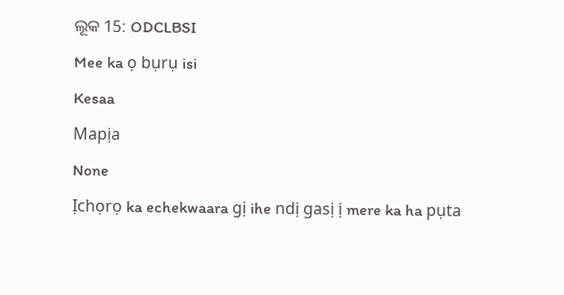ଲୂକ 15: ODCLBSI

Mee ka ọ bụrụ isi

Kesaa

Mapịa

None

Ịchọrọ ka echekwaara gị ihe ndị gasị ị mere ka ha pụta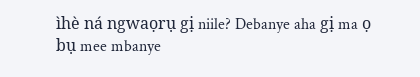ìhè ná ngwaọrụ gị niile? Debanye aha gị ma ọ bụ mee mbanye